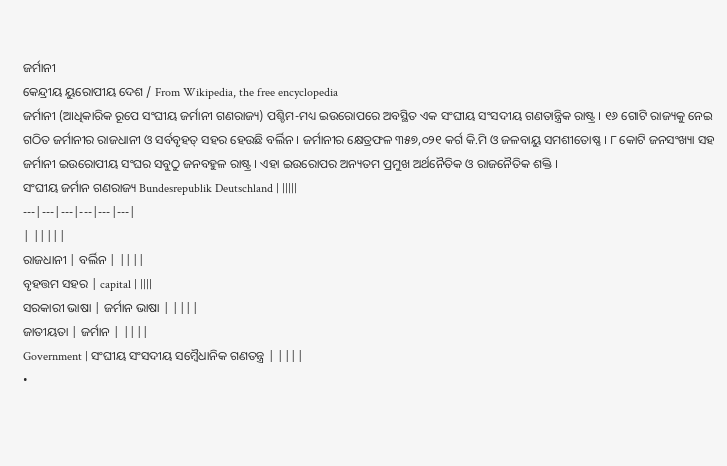ଜର୍ମାନୀ
କେନ୍ଦ୍ରୀୟ ୟୁରୋପୀୟ ଦେଶ / From Wikipedia, the free encyclopedia
ଜର୍ମାନୀ (ଆଧିକାରିକ ରୂପେ ସଂଘୀୟ ଜର୍ମାନୀ ଗଣରାଜ୍ୟ) ପଶ୍ଚିମ-ମଧ୍ୟ ଇଉରୋପରେ ଅବସ୍ଥିତ ଏକ ସଂଘୀୟ ସଂସଦୀୟ ଗଣତାନ୍ତ୍ରିକ ରାଷ୍ଟ୍ର । ୧୬ ଗୋଟି ରାଜ୍ୟକୁ ନେଇ ଗଠିତ ଜର୍ମାନୀର ରାଜଧାନୀ ଓ ସର୍ବବୃହତ୍ ସହର ହେଉଛି ବର୍ଲିନ । ଜର୍ମାନୀର କ୍ଷେତ୍ରଫଳ ୩୫୭,୦୨୧ କର୍ଗ କି.ମି ଓ ଜଳବାୟୁ ସମଶୀତୋଷ୍ଣ । ୮ କୋଟି ଜନସଂଖ୍ୟା ସହ ଜର୍ମାନୀ ଇଉରୋପୀୟ ସଂଘର ସବୁଠୁ ଜନବହୁଳ ରାଷ୍ଟ୍ର । ଏହା ଇଉରୋପର ଅନ୍ୟତମ ପ୍ରମୁଖ ଅର୍ଥନୈତିକ ଓ ରାଜନୈତିକ ଶକ୍ତି ।
ସଂଘୀୟ ଜର୍ମାନ ଗଣରାଜ୍ୟ Bundesrepublik Deutschland | |||||
---|---|---|---|---|---|
| |||||
ରାଜଧାନୀ | ବର୍ଲିନ | ||||
ବୃହତ୍ତମ ସହର | capital | ||||
ସରକାରୀ ଭାଷା | ଜର୍ମାନ ଭାଷା | ||||
ଜାତୀୟତା | ଜର୍ମାନ | ||||
Government | ସଂଘୀୟ ସଂସଦୀୟ ସମ୍ବୈଧାନିକ ଗଣତନ୍ତ୍ର | ||||
•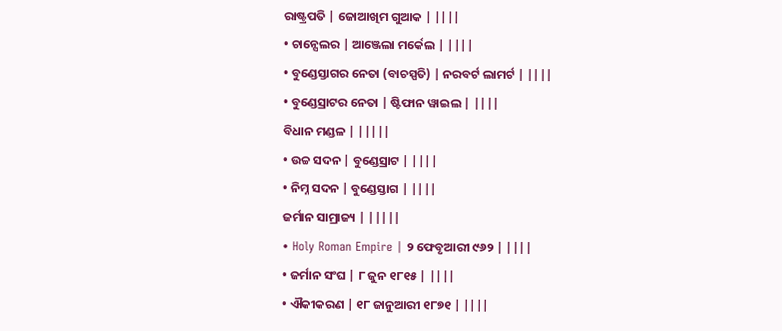ରାଷ୍ଟ୍ରପତି | ଜୋଆଖିମ ଗୁଆକ | ||||
• ଚାନ୍ସେଲର | ଆଞ୍ଜେଲା ମର୍କେଲ | ||||
• ବୁଣ୍ଡେସ୍ତାଗର ନେତା (ବାଚସ୍ପତି) | ନରବର୍ଟ ଲାମର୍ଟ | ||||
• ବୁଣ୍ଡେସ୍ରାଟର ନେତା | ଷ୍ଟିଫାନ ୱାଇଲ | ||||
ବିଧାନ ମଣ୍ଡଳ | |||||
• ଉଚ୍ଚ ସଦନ | ବୁଣ୍ଡେସ୍ରାଟ | ||||
• ନିମ୍ନ ସଦନ | ବୁଣ୍ଡେସ୍ତାଗ | ||||
ଜର୍ମାନ ସାମ୍ରାଜ୍ୟ | |||||
• Holy Roman Empire | ୨ ଫେବୃଆରୀ ୯୬୨ | ||||
• ଜର୍ମାନ ସଂଘ | ୮ ଜୁନ ୧୮୧୫ | ||||
• ଐକୀକରଣ | ୧୮ ଜାନୁଆରୀ ୧୮୭୧ | ||||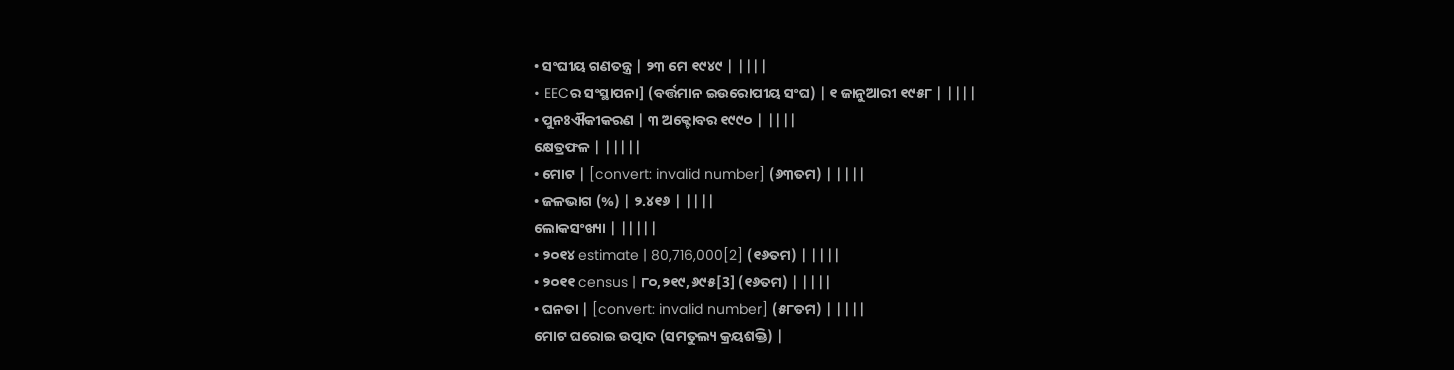• ସଂଘୀୟ ଗଣତନ୍ତ୍ର | ୨୩ ମେ ୧୯୪୯ | ||||
• EECର ସଂସ୍ଥାପନା] (ବର୍ତ୍ତମାନ ଇଉରୋପୀୟ ସଂଘ) | ୧ ଜାନୁଆରୀ ୧୯୫୮ | ||||
• ପୁନଃଐକୀକରଣ | ୩ ଅକ୍ଟୋବର ୧୯୯୦ | ||||
କ୍ଷେତ୍ରଫଳ | |||||
• ମୋଟ | [convert: invalid number] (୬୩ତମ) | ||||
• ଜଳଭାଗ (%) | ୨.୪୧୬ | ||||
ଲୋକସଂଖ୍ୟା | |||||
• ୨୦୧୪ estimate | 80,716,000[2] (୧୬ତମ) | ||||
• ୨୦୧୧ census | ୮୦,୨୧୯,୬୯୫[3] (୧୬ତମ) | ||||
• ଘନତା | [convert: invalid number] (୫୮ତମ) | ||||
ମୋଟ ଘରୋଇ ଉତ୍ପାଦ (ସମତୁଲ୍ୟ କ୍ରୟଶକ୍ତି) |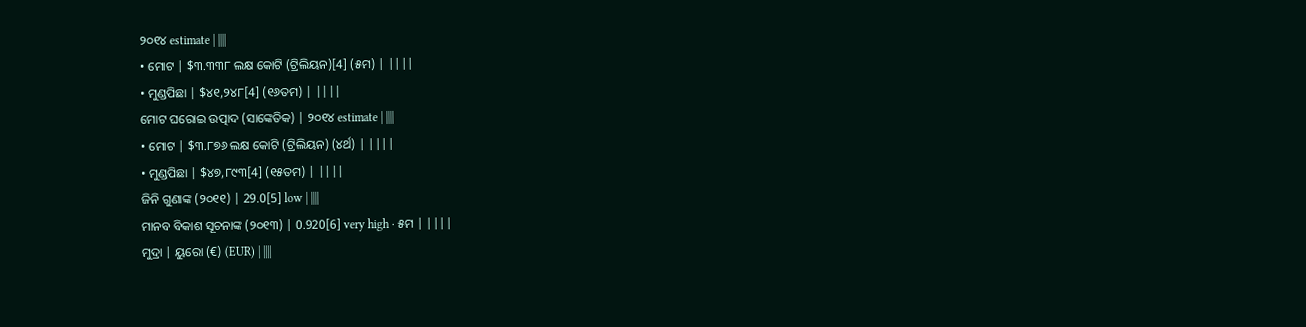୨୦୧୪ estimate | ||||
• ମୋଟ | $୩.୩୩୮ ଲକ୍ଷ କୋଟି (ଟ୍ରିଲିୟନ)[4] (୫ମ) | ||||
• ମୁଣ୍ଡପିଛା | $୪୧,୨୪୮[4] (୧୬ତମ) | ||||
ମୋଟ ଘରୋଇ ଉତ୍ପାଦ (ସାଙ୍କେତିକ) | ୨୦୧୪ estimate | ||||
• ମୋଟ | $୩.୮୭୬ ଲକ୍ଷ କୋଟି (ଟ୍ରିଲିୟନ) (୪ର୍ଥ) | ||||
• ମୁଣ୍ଡପିଛା | $୪୭,୮୯୩[4] (୧୫ତମ) | ||||
ଜିନି ଗୁଣାଙ୍କ (୨୦୧୧) | 29.0[5] low | ||||
ମାନବ ବିକାଶ ସୂଚନାଙ୍କ (୨୦୧୩) | 0.920[6] very high · ୫ମ | ||||
ମୁଦ୍ରା | ୟୁରୋ (€) (EUR) | ||||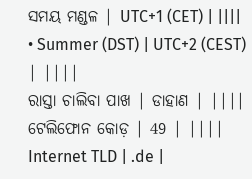ସମୟ ମଣ୍ଡଳ | UTC+1 (CET) | ||||
• Summer (DST) | UTC+2 (CEST) | ||||
ରାସ୍ତା ଚାଲିବା ପାଖ | ଡାହାଣ | ||||
ଟେଲିଫୋନ କୋଡ଼ | 49 | ||||
Internet TLD | .de |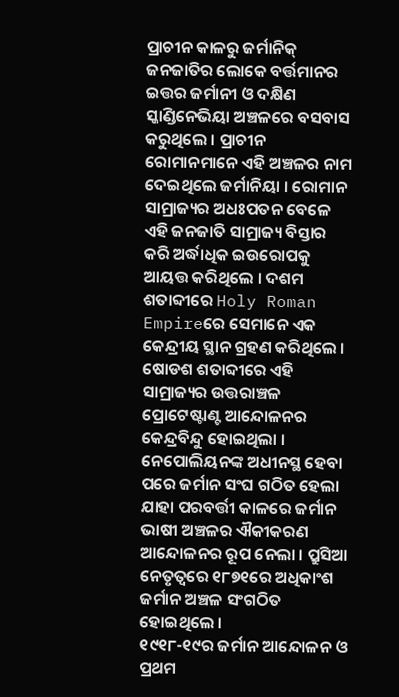ପ୍ରାଚୀନ କାଳରୁ ଜର୍ମାନିକ୍ ଜନଜାତିର ଲୋକେ ବର୍ତ୍ତମାନର ଇତ୍ତର ଜର୍ମାନୀ ଓ ଦକ୍ଷିଣ ସ୍କାଣ୍ଡିନେଭିୟା ଅଞ୍ଚଳରେ ବସବାସ କରୁଥିଲେ । ପ୍ରାଚୀନ ରୋମାନମାନେ ଏହି ଅଞ୍ଚଳର ନାମ ଦେଇଥିଲେ ଜର୍ମାନିୟା । ରୋମାନ ସାମ୍ରାଜ୍ୟର ଅଧଃପତନ ବେଳେ ଏହି ଜନଜାତି ସାମ୍ରାଜ୍ୟ ବିସ୍ତାର କରି ଅର୍ଦ୍ଧାଧିକ ଇଉରୋପକୁ ଆୟତ୍ତ କରିଥିଲେ । ଦଶମ ଶତାବ୍ଦୀରେ Holy Roman Empireରେ ସେମାନେ ଏକ କେନ୍ଦ୍ରୀୟ ସ୍ଥାନ ଗ୍ରହଣ କରିଥିଲେ । ଷୋଡଶ ଶତାବ୍ଦୀରେ ଏହି ସାମ୍ରାଜ୍ୟର ଉତ୍ତରାଞ୍ଚଳ ପ୍ରୋଟେଷ୍ଟାଣ୍ଟ ଆନ୍ଦୋଳନର କେନ୍ଦ୍ରବିନ୍ଦୁ ହୋଇଥିଲା । ନେପୋଲିୟନଙ୍କ ଅଧୀନସ୍ଥ ହେବା ପରେ ଜର୍ମାନ ସଂଘ ଗଠିତ ହେଲା ଯାହା ପରବର୍ତ୍ତୀ କାଳରେ ଜର୍ମାନ ଭାଷୀ ଅଞ୍ଚଳର ଐକୀକରଣ ଆନ୍ଦୋଳନର ରୂପ ନେଲା । ପ୍ରୁସିଆ ନେତୃତ୍ୱରେ ୧୮୭୧ରେ ଅଧିକାଂଶ ଜର୍ମାନ ଅଞ୍ଚଳ ସଂଗଠିତ ହୋଇଥିଲେ ।
୧୯୧୮-୧୯ର ଜର୍ମାନ ଆନ୍ଦୋଳନ ଓ ପ୍ରଥମ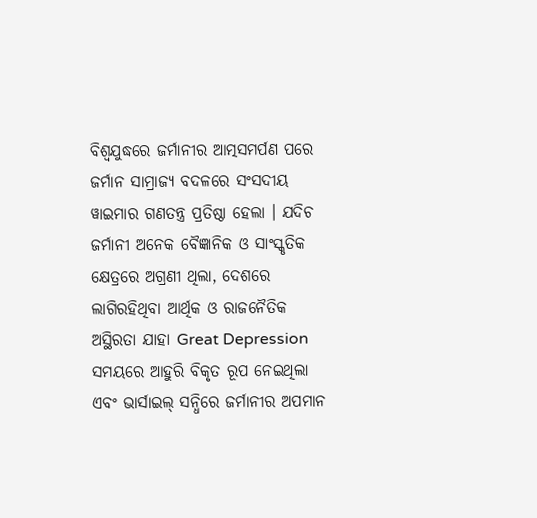ବିଶ୍ୱଯୁଦ୍ଧରେ ଜର୍ମାନୀର ଆତ୍ମସମର୍ପଣ ପରେ ଜର୍ମାନ ସାମ୍ରାଜ୍ୟ ବଦଳରେ ସଂସଦୀୟ ୱାଇମାର ଗଣତନ୍ତ୍ର ପ୍ରତିଷ୍ଠା ହେଲା । ଯଦିଚ ଜର୍ମାନୀ ଅନେକ ବୈଜ୍ଞାନିକ ଓ ସାଂସ୍କୃତିକ କ୍ଷେତ୍ରରେ ଅଗ୍ରଣୀ ଥିଲା, ଦେଶରେ ଲାଗିରହିଥିବା ଆର୍ଥିକ ଓ ରାଜନୈତିକ ଅସ୍ଥିରତା ଯାହା Great Depression ସମୟରେ ଆହୁରି ବିକୃତ ରୂପ ନେଇଥିଲା ଏବଂ ଭାର୍ସାଇଲ୍ ସନ୍ଧିରେ ଜର୍ମାନୀର ଅପମାନ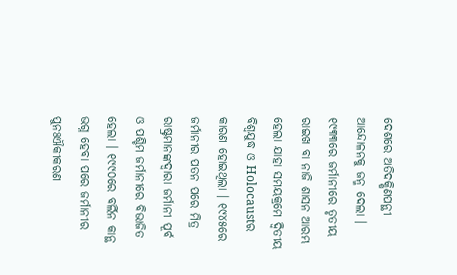ଦେଶରେ ଅତିଦକ୍ଷିଣପନ୍ଥୀ ଆନ୍ଦୋଳନକୁ ଜନ୍ମ ଦେଲା । ୧୯୩୩ରେ ଜର୍ମାନୀରେ ତୃତୀୟ ରାଇଖ ବା ନାଜି ଶାସନ ଆରମ୍ଭ ହେଲା ଯାହା ସମୟକ୍ରମେ ଦ୍ୱିତୀୟ ବିଶ୍ୱଯୁଦ୍ଧ ଓ Holocaustର କାରଣ ହୋଇଥିଲା । ୧୯୪୫ରେ ଜର୍ମାନୀର ପତନ ପରେ ମିତ୍ର ରାଷ୍ଟ୍ରମାନଙ୍କଦ୍ୱାରା ଜର୍ମାନୀ ପୂର୍ବ ଓ ପଶ୍ଚିମ ଜର୍ମାନୀରେ ବିଭାଜିତ ହେଲା । ୧୯୯୦ରେ ବର୍ଲିନ କାନ୍ଥ ଭଗ୍ନ ହେବା ପରେ ଜର୍ମାନୀର ପୁନଃଐକୀକରଣ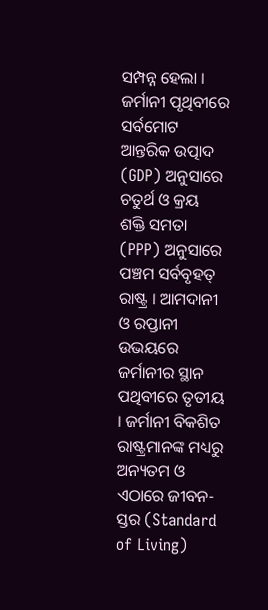ସମ୍ପନ୍ନ ହେଲା ।
ଜର୍ମାନୀ ପୃଥିବୀରେ ସର୍ବମୋଟ ଆନ୍ତରିକ ଉତ୍ପାଦ (GDP) ଅନୁସାରେ ଚତୁର୍ଥ ଓ କ୍ରୟ ଶକ୍ତି ସମତା (PPP) ଅନୁସାରେ ପଞ୍ଚମ ସର୍ବବୃହତ୍ ରାଷ୍ଟ୍ର । ଆମଦାନୀ ଓ ରପ୍ତାନୀ ଉଭୟରେ ଜର୍ମାନୀର ସ୍ଥାନ ପଥିବୀରେ ତୃତୀୟ । ଜର୍ମାନୀ ବିକଶିତ ରାଷ୍ଟ୍ରମାନଙ୍କ ମଧ୍ୟରୁ ଅନ୍ୟତମ ଓ ଏଠାରେ ଜୀବନ-ସ୍ତର (Standard of Living)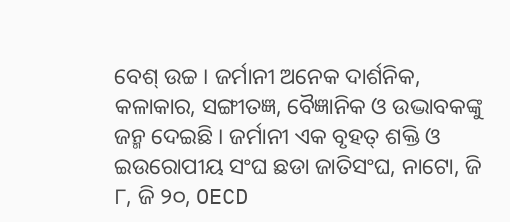ବେଶ୍ ଉଚ୍ଚ । ଜର୍ମାନୀ ଅନେକ ଦାର୍ଶନିକ, କଳାକାର, ସଙ୍ଗୀତଜ୍ଞ, ବୈଜ୍ଞାନିକ ଓ ଉଦ୍ଭାବକଙ୍କୁ ଜନ୍ମ ଦେଇଛି । ଜର୍ମାନୀ ଏକ ବୃହତ୍ ଶକ୍ତି ଓ ଇଉରୋପୀୟ ସଂଘ ଛଡା ଜାତିସଂଘ, ନାଟୋ, ଜି ୮, ଜି ୨୦, OECD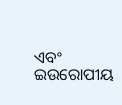ଏବଂ ଇଉରୋପୀୟ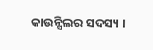କାଉନ୍ସିଲର ସଦସ୍ୟ ।